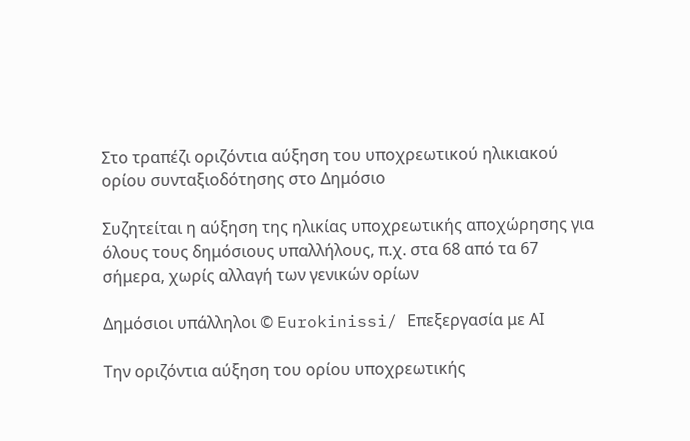Στο τραπέζι οριζόντια αύξηση του υποχρεωτικού ηλικιακού ορίου συνταξιοδότησης στο Δημόσιο

Συζητείται η αύξηση της ηλικίας υποχρεωτικής αποχώρησης για όλους τους δημόσιους υπαλλήλους, π.χ. στα 68 από τα 67 σήμερα, χωρίς αλλαγή των γενικών ορίων

Δημόσιοι υπάλληλοι © Eurokinissi/ Επεξεργασία με ΑΙ

Tην οριζόντια αύξηση του ορίου υποχρεωτικής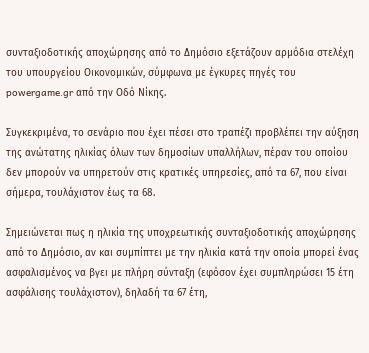συνταξιοδοτικής αποχώρησης από το Δημόσιο εξετάζουν αρμόδια στελέχη του υπουργείου Οικονομικών, σύμφωνα με έγκυρες πηγές του powergame.gr από την Οδό Νίκης.

Συγκεκριμένα, το σενάριο που έχει πέσει στο τραπέζι προβλέπει την αύξηση της ανώτατης ηλικίας όλων των δημοσίων υπαλλήλων, πέραν του οποίου δεν μπορούν να υπηρετούν στις κρατικές υπηρεσίες, από τα 67, που είναι σήμερα, τουλάχιστον έως τα 68.

Σημειώνεται πως η ηλικία της υποχρεωτικής συνταξιοδοτικής αποχώρησης από το Δημόσιο, αν και συμπίπτει με την ηλικία κατά την οποία μπορεί ένας ασφαλισμένος να βγει με πλήρη σύνταξη (εφόσον έχει συμπληρώσει 15 έτη ασφάλισης τουλάχιστον), δηλαδή τα 67 έτη,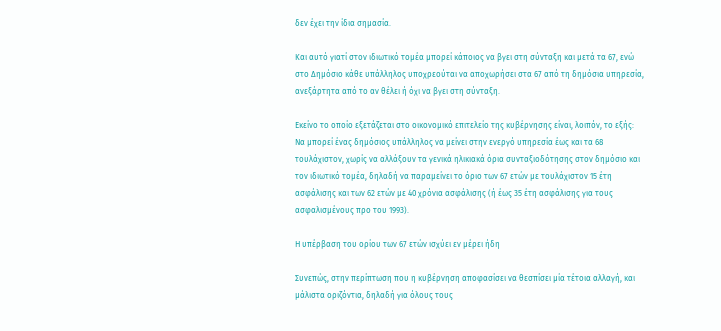δεν έχει την ίδια σημασία.

Και αυτό γιατί στον ιδιωτικό τομέα μπορεί κάποιος να βγει στη σύνταξη και μετά τα 67, ενώ στο Δημόσιο κάθε υπάλληλος υποχρεούται να αποχωρήσει στα 67 από τη δημόσια υπηρεσία, ανεξάρτητα από το αν θέλει ή όχι να βγει στη σύνταξη.

Εκείνο το οποίο εξετάζεται στο οικονομικό επιτελείο της κυβέρνησης είναι, λοιπόν, το εξής: Να μπορεί ένας δημόσιος υπάλληλος να μείνει στην ενεργό υπηρεσία έως και τα 68 τουλάχιστον, χωρίς να αλλάξουν τα γενικά ηλικιακά όρια συνταξιοδότησης στον δημόσιο και τον ιδιωτικό τομέα, δηλαδή να παραμείνει το όριο των 67 ετών με τουλάχιστον 15 έτη ασφάλισης και των 62 ετών με 40 χρόνια ασφάλισης (ή έως 35 έτη ασφάλισης για τους ασφαλισμένους προ του 1993).

Η υπέρβαση του ορίου των 67 ετών ισχύει εν μέρει ήδη

Συνεπώς, στην περίπτωση που η κυβέρνηση αποφασίσει να θεσπίσει μία τέτοια αλλαγή, και μάλιστα οριζόντια, δηλαδή για όλους τους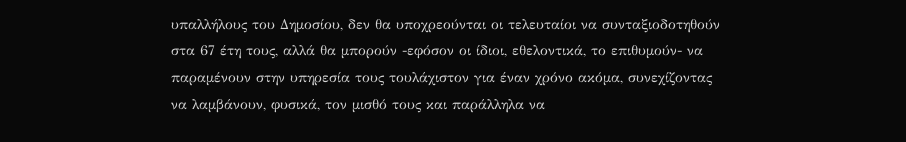υπαλλήλους του Δημοσίου, δεν θα υποχρεούνται οι τελευταίοι να συνταξιοδοτηθούν στα 67 έτη τους, αλλά θα μπορούν -εφόσον οι ίδιοι, εθελοντικά, το επιθυμούν- να παραμένουν στην υπηρεσία τους τουλάχιστον για έναν χρόνο ακόμα, συνεχίζοντας να λαμβάνουν, φυσικά, τον μισθό τους και παράλληλα να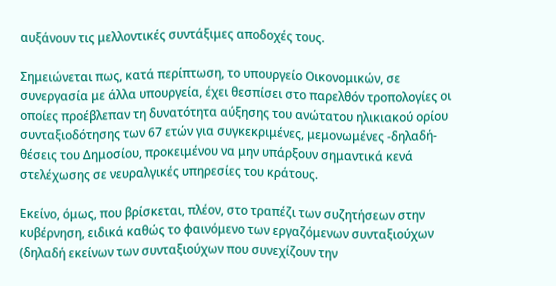αυξάνουν τις μελλοντικές συντάξιμες αποδοχές τους.

Σημειώνεται πως, κατά περίπτωση, το υπουργείο Οικονομικών, σε συνεργασία με άλλα υπουργεία, έχει θεσπίσει στο παρελθόν τροπολογίες οι οποίες προέβλεπαν τη δυνατότητα αύξησης του ανώτατου ηλικιακού ορίου συνταξιοδότησης των 67 ετών για συγκεκριμένες, μεμονωμένες -δηλαδή- θέσεις του Δημοσίου, προκειμένου να μην υπάρξουν σημαντικά κενά στελέχωσης σε νευραλγικές υπηρεσίες του κράτους.

Εκείνο, όμως, που βρίσκεται, πλέον, στο τραπέζι των συζητήσεων στην κυβέρνηση, ειδικά καθώς το φαινόμενο των εργαζόμενων συνταξιούχων (δηλαδή εκείνων των συνταξιούχων που συνεχίζουν την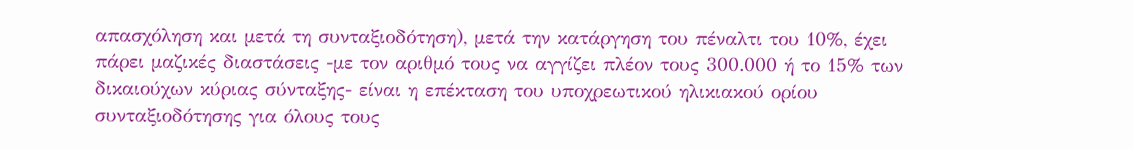απασχόληση και μετά τη συνταξιοδότηση), μετά την κατάργηση του πέναλτι του 10%, έχει πάρει μαζικές διαστάσεις -με τον αριθμό τους να αγγίζει πλέον τους 300.000 ή το 15% των δικαιούχων κύριας σύνταξης- είναι η επέκταση του υποχρεωτικού ηλικιακού ορίου συνταξιοδότησης για όλους τους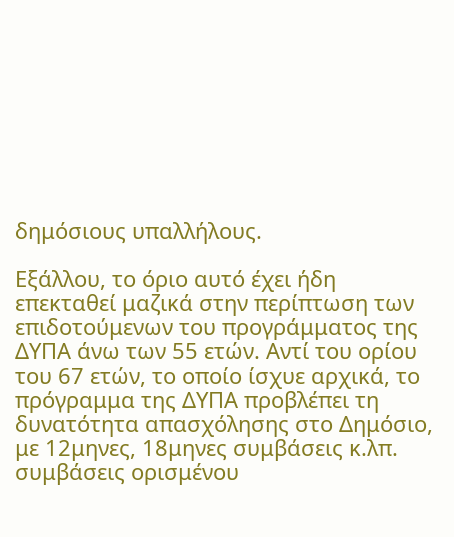δημόσιους υπαλλήλους.

Εξάλλου, το όριο αυτό έχει ήδη επεκταθεί μαζικά στην περίπτωση των επιδοτούμενων του προγράμματος της ΔΥΠΑ άνω των 55 ετών. Αντί του ορίου του 67 ετών, το οποίο ίσχυε αρχικά, το πρόγραμμα της ΔΥΠΑ προβλέπει τη δυνατότητα απασχόλησης στο Δημόσιο, με 12μηνες, 18μηνες συμβάσεις κ.λπ. συμβάσεις ορισμένου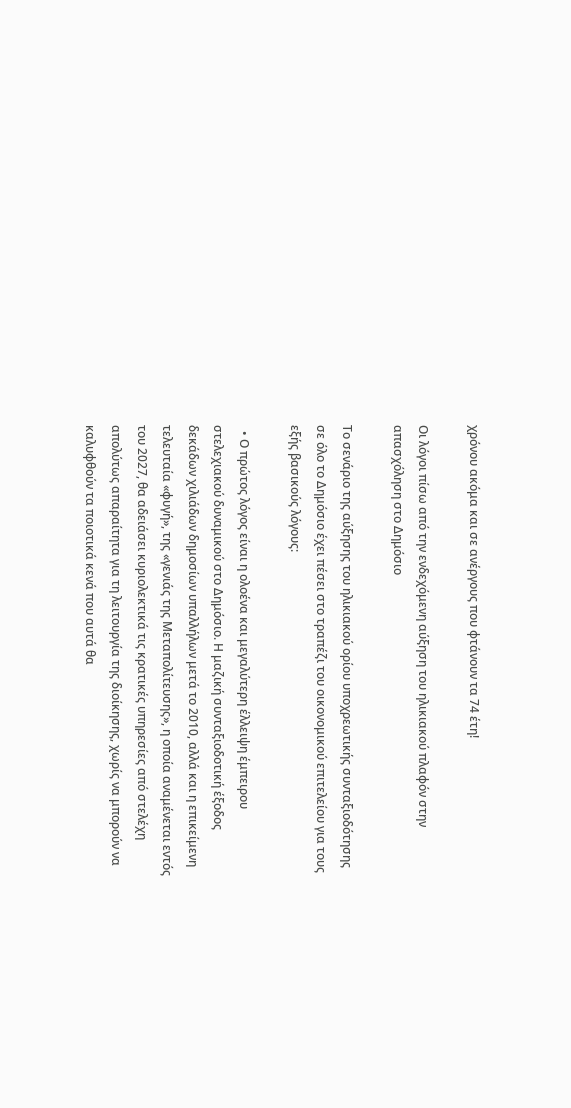χρόνου ακόμα και σε ανέργους που φτάνουν τα 74 έτη!

Οι λόγοι πίσω από την ενδεχόμενη αύξηση του ηλικιακού πλαφόν στην απασχόληση στο Δημόσιο

Το σενάριο της αύξησης του ηλικιακού ορίου υποχρεωτικής συνταξιοδότησης σε όλο το Δημόσιο έχει πέσει στο τραπέζι του οικονομικού επιτελείου για τους εξής βασικούς λόγους:

  • Ο πρώτος λόγος είναι η ολοένα και μεγαλύτερη έλλειψη έμπειρου στελεχιακού δυναμικού στο Δημόσιο. Η μαζική συνταξιοδοτική έξοδος δεκάδων χιλιάδων δημοσίων υπαλλήλων μετά το 2010, αλλά και η επικείμενη τελευταία «φυγή», της «γενιάς της Μεταπολίτευσης», η οποία αναμένεται εντός του 2027, θα αδειάσει κυριολεκτικά τις κρατικές υπηρεσίες από στελέχη απολύτως απαραίτητα για τη λειτουργία της διοίκησης, χωρίς να μπορούν να καλυφθούν τα ποιοτικά κενά που αυτά θα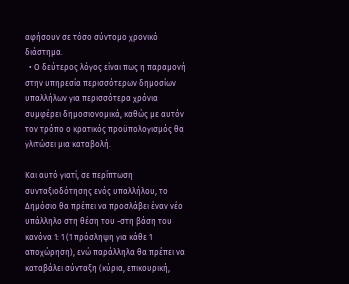αφήσουν σε τόσο σύντομο χρονικό διάστημα.
  • Ο δεύτερος λόγος είναι πως η παραμονή στην υπηρεσία περισσότερων δημοσίων υπαλλήλων για περισσότερα χρόνια συμφέρει δημοσιονομικά, καθώς με αυτόν τον τρόπο ο κρατικός προϋπολογισμός θα γλιτώσει μια καταβολή.

Και αυτό γιατί, σε περίπτωση συνταξιοδότησης ενός υπαλλήλου, το Δημόσιο θα πρέπει να προσλάβει έναν νέο υπάλληλο στη θέση του -στη βάση του κανόνα 1: 1 (1 πρόσληψη για κάθε 1 αποχώρηση), ενώ παράλληλα θα πρέπει να καταβάλει σύνταξη (κύρια, επικουρική,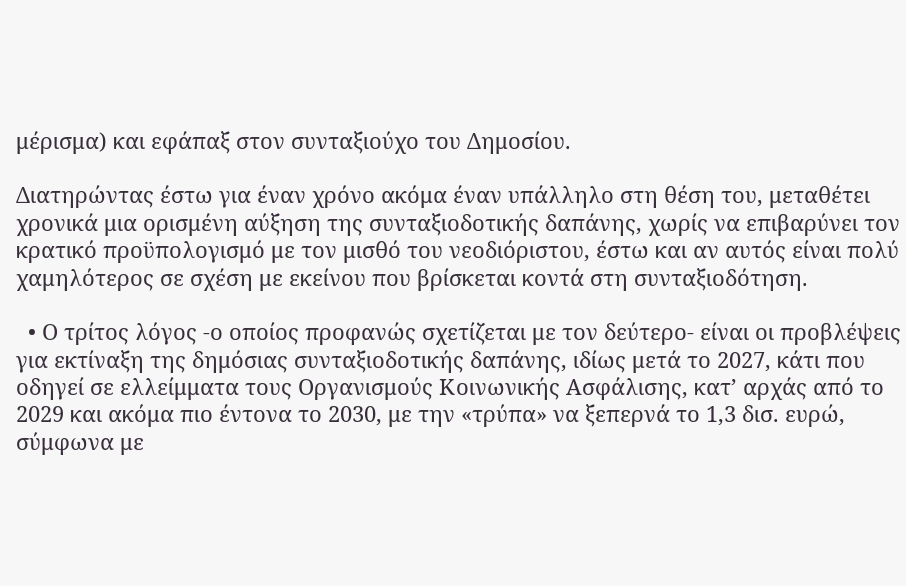μέρισμα) και εφάπαξ στον συνταξιούχο του Δημοσίου.

Διατηρώντας έστω για έναν χρόνο ακόμα έναν υπάλληλο στη θέση του, μεταθέτει χρονικά μια ορισμένη αύξηση της συνταξιοδοτικής δαπάνης, χωρίς να επιβαρύνει τον κρατικό προϋπολογισμό με τον μισθό του νεοδιόριστου, έστω και αν αυτός είναι πολύ χαμηλότερος σε σχέση με εκείνου που βρίσκεται κοντά στη συνταξιοδότηση.

  • Ο τρίτος λόγος -ο οποίος προφανώς σχετίζεται με τον δεύτερο- είναι οι προβλέψεις για εκτίναξη της δημόσιας συνταξιοδοτικής δαπάνης, ιδίως μετά το 2027, κάτι που οδηγεί σε ελλείμματα τους Οργανισμούς Κοινωνικής Ασφάλισης, κατ’ αρχάς από το 2029 και ακόμα πιο έντονα το 2030, με την «τρύπα» να ξεπερνά το 1,3 δισ. ευρώ, σύμφωνα με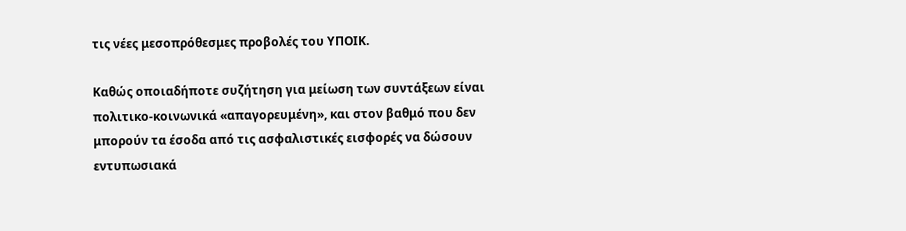τις νέες μεσοπρόθεσμες προβολές του ΥΠΟΙΚ.

Καθώς οποιαδήποτε συζήτηση για μείωση των συντάξεων είναι πολιτικο-κοινωνικά «απαγορευμένη», και στον βαθμό που δεν μπορούν τα έσοδα από τις ασφαλιστικές εισφορές να δώσουν εντυπωσιακά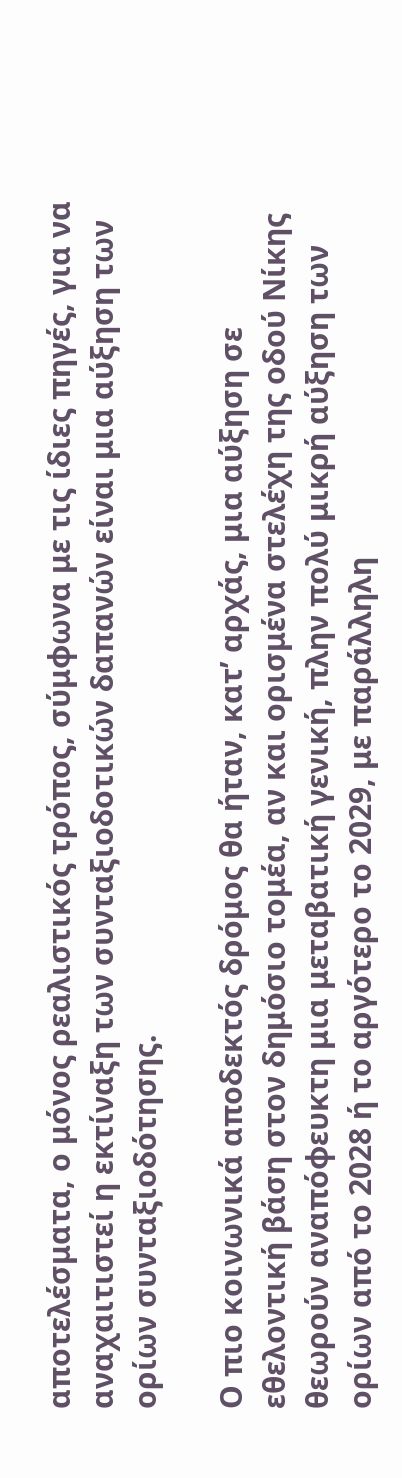αποτελέσματα, ο μόνος ρεαλιστικός τρόπος, σύμφωνα με τις ίδιες πηγές, για να αναχαιτιστεί η εκτίναξη των συνταξιοδοτικών δαπανών είναι μια αύξηση των ορίων συνταξιοδότησης.

Ο πιο κοινωνικά αποδεκτός δρόμος θα ήταν, κατ’ αρχάς, μια αύξηση σε εθελοντική βάση στον δημόσιο τομέα, αν και ορισμένα στελέχη της οδού Νίκης θεωρούν αναπόφευκτη μια μεταβατική γενική, πλην πολύ μικρή αύξηση των ορίων από το 2028 ή το αργότερο το 2029, με παράλληλη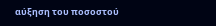αύξηση του ποσοστού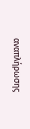αναπλήρωσης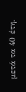μετά τα 40 έτη.